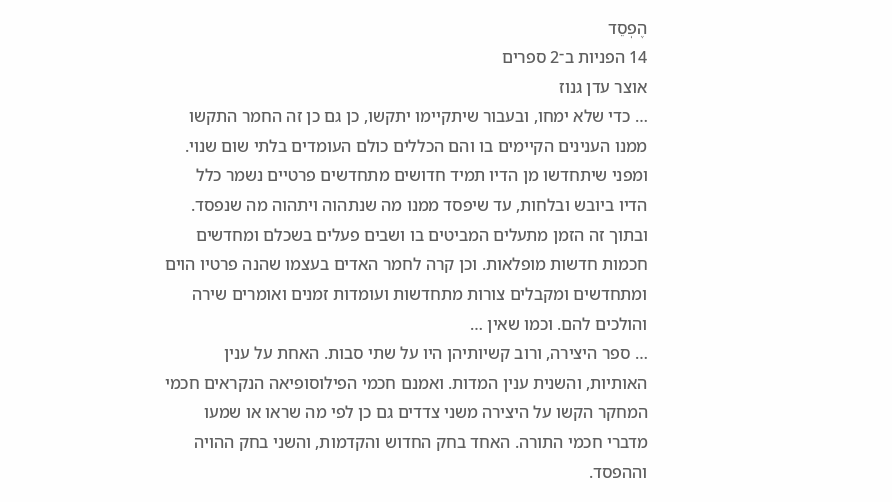הֶפְסֵד
14 הפניות ב־2 ספרים
אוצר עדן גנוז
… כדי שלא ימחו, ובעבור שיתקיימו יתקשו, כן גם כן זה החמר התקשו ממנו הענינים הקיימים בו והם הכללים כולם העומדים בלתי שום שנוי. ומפני שיתחדשו מן הדיו תמיד חדושים מתחדשים פרטיים נשמר כלל הדיו ביובש ובלחות, עד שיפסד ממנו מה שנתהוה ויתהוה מה שנפסד. ובתוך זה הזמן מתעלים המביטים בו ושבים פעלים בשכלם ומחדשים חכמות חדשות מופלאות. וכן קרה לחמר האדים בעצמו שהנה פרטיו הוים ומתחדשים ומקבלים צורות מתחדשות ועומדות זמנים ואומרים שירה והולכים להם. וכמו שאין …
… ספר היצירה, ורוב קשיותיהן היו על שתי סבות. האחת על ענין האותיות, והשנית ענין המדות. ואמנם חכמי הפילוסופיאה הנקראים חכמי המחקר הקשו על היצירה משני צדדים גם כן לפי מה שראו או שמעו מדברי חכמי התורה. האחד בחק החדוש והקדמות, והשני בחק ההויה וההפסד.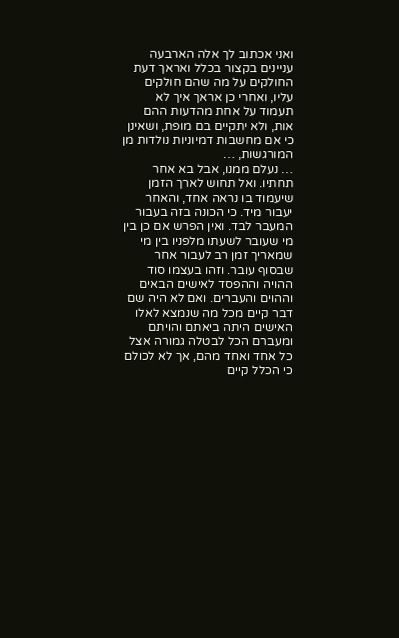ואני אכתוב לך אלה הארבעה עניינים בקצור בכלל ואראך דעת החולקים על מה שהם חולקים עליו, ואחרי כן אראך איך לא תעמוד על אחת מהדעות ההם אות, ולא יתקיים בם מופת, ושאינן כי אם מחשבות דמיוניות נולדות מן המורגשות, …
… נעלם ממנו, אבל בא אחר תחתיו. ואל תחוש לארך הזמן שיעמוד בו נראה אחד, והאחר יעבור מיד. כי הכונה בזה בעבור המעבר לבד. ואין הפרש אם כן בין מי שעובר לשעתו מלפניו בין מי שמאריך זמן רב לעבור אחר שבסוף עובר. וזהו בעצמו סוד ההויה וההפסד לאישים הבאים וההוים והעברים. ואם לא היה שם דבר קיים מכל מה שנמצא לאלו האישים היתה ביאתם והויתם ומעברם הכל לבטלה גמורה אצל כל אחד ואחד מהם, אך לא לכולם כי הכלל קיים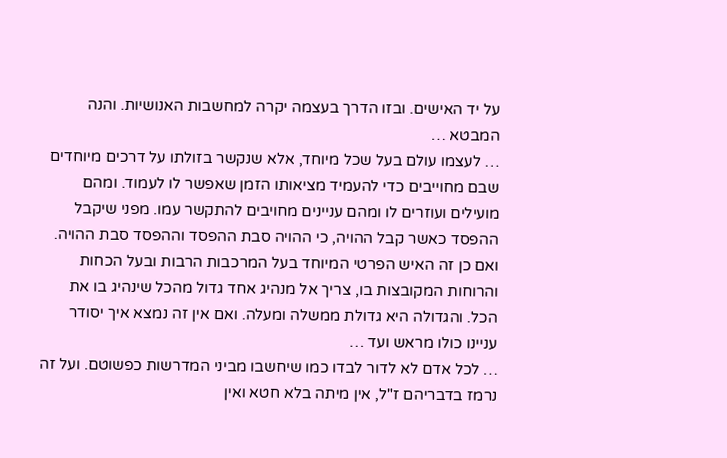על יד האישים. ובזו הדרך בעצמה יקרה למחשבות האנושיות. והנה המבטא …
… לעצמו עולם בעל שכל מיוחד, אלא שנקשר בזולתו על דרכים מיוחדים שבם מחוייבים כדי להעמיד מציאותו הזמן שאפשר לו לעמוד. ומהם מועילים ועוזרים לו ומהם עניינים מחויבים להתקשר עמו. מפני שיקבל ההפסד כאשר קבל ההויה, כי ההויה סבת ההפסד וההפסד סבת ההויה. ואם כן זה האיש הפרטי המיוחד בעל המרכבות הרבות ובעל הכחות והרוחות המקובצות בו, צריך אל מנהיג אחד גדול מהכל שינהיג בו את הכל. והגדולה היא גדולת ממשלה ומעלה. ואם אין זה נמצא איך יסודר עניינו כולו מראש ועד …
… לכל אדם לא לדור לבדו כמו שיחשבו מביני המדרשות כפשוטם. ועל זה נרמז בדבריהם ז"ל, אין מיתה בלא חטא ואין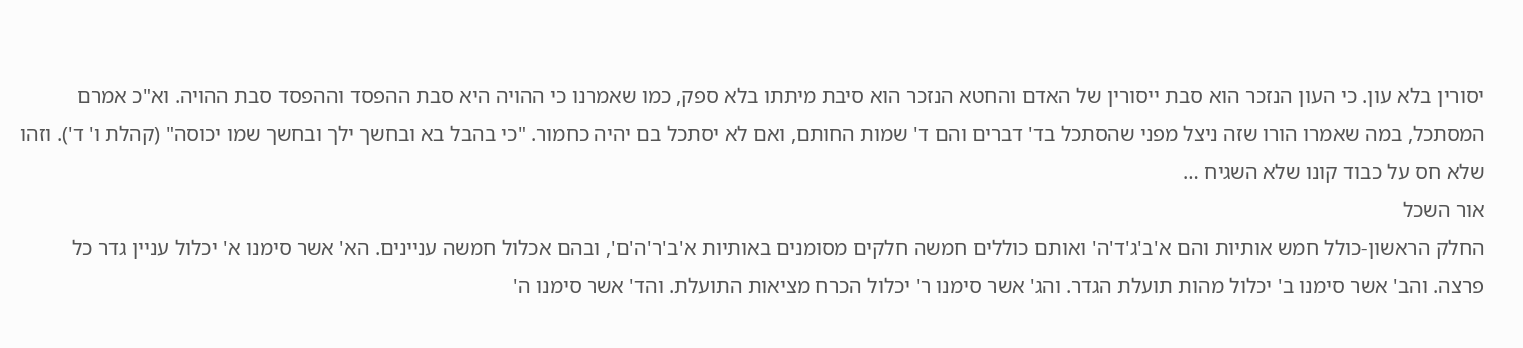יסורין בלא עון. כי העון הנזכר הוא סבת ייסורין של האדם והחטא הנזכר הוא סיבת מיתתו בלא ספק, כמו שאמרנו כי ההויה היא סבת ההפסד וההפסד סבת ההויה. וא"כ אמרם המסתכל, במה שאמרו הורו שזה ניצל מפני שהסתכל בד' דברים והם ד' שמות החותם, ואם לא יסתכל בם יהיה כחמור. "כי בהבל בא ובחשך ילך ובחשך שמו יכוסה" (קהלת ו' ד'). וזהו שלא חס על כבוד קונו שלא השגיח …
אור השכל
החלק הראשון-כולל חמש אותיות והם א'ב'ג'ד'ה' ואותם כוללים חמשה חלקים מסומנים באותיות א'ב'ר'ה'ם', ובהם אכלול חמשה עניינים. הא' אשר סימנו א' יכלול עניין גדר כל פרצה. והב' אשר סימנו ב' יכלול מהות תועלת הגדר. והג' אשר סימנו ר' יכלול הכרח מציאות התועלת. והד' אשר סימנו ה'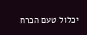יכלול טעם הכרח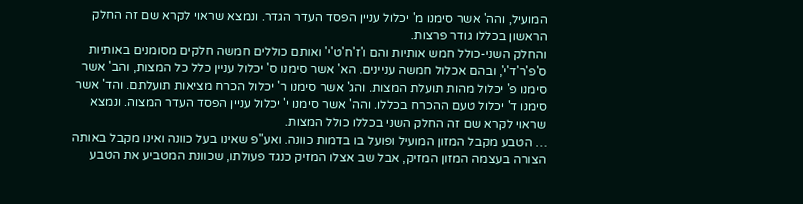המועיל, והה' אשר סימנו מ' יכלול עניין הפסד העדר הגדר. ונמצא שראוי לקרא שם זה החלק הראשון בכללו גודר פרצות.
והחלק השני-כולל חמש אותיות והם ו'ז'ח'ט'י' ואותם כוללים חמשה חלקים מסומנים באותיות ס'פ'ר'ד'י', ובהם אכלול חמשה עניינים. הא' אשר סימנו ס' יכלול עניין כלל כל המצות, והב' אשר סימנו פ' יכלול מהות תועלת המצות. והג' אשר סימנו ר' יכלול הכרח מציאות תועלתם. והד' אשר סימנו ד' יכלול טעם ההכרח בכללו. והה' אשר סימנו י' יכלול עניין הפסד העדר המצוה. ונמצא שראוי לקרא שם זה החלק השני בכללו כולל המצות.
… הטבע מקבל המזון המועיל ופועל בו בדמות כוונה. ואע"פ שאינו בעל כוונה ואינו מקבל באותה הצורה בעצמה המזון המזיק, אבל שב אצלו המזיק כנגד פעולתו, שכוונת המטביע את הטבע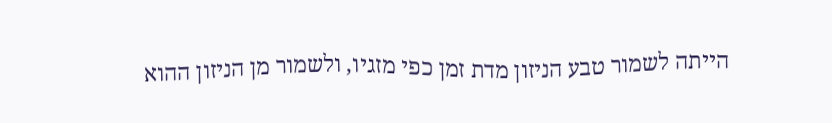הייתה לשמור טבע הניזון מדת זמן כפי מזגיו, ולשמור מן הניזון ההוא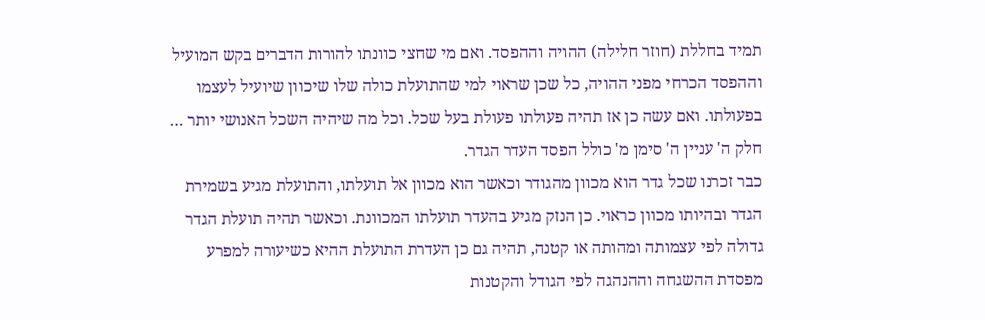תמיד בחללת (חוזר חלילה) ההויה וההפסד. ואם מי שחצי כוונתו להורות הדברים בקש המועיל וההפסד הכרחי מפני ההויה, כל שכן שראוי למי שהתועלת כולה שלו שיכוון שיועיל לעצמו בפעולתו. ואם עשה כן אז תהיה פעולתו פעולת בעל שכל. וכל מה שיהיה השכל האנושי יותר …
חלק ה' עניין ה' סימן מ' כולל הפסד העדר הגדר.
כבר זכרנו שכל גדר הוא מכוון מהגודר וכאשר הוא מכוון אל תועלתו, והתועלת מגיע בשמירת הגדר ובהיותו מכוון כראוי. כן הנזק מגיע בהעדר תועלתו המכוונת. וכאשר תהיה תועלת הגדר גדולה לפי עצמותה ומהותה או קטנה, תהיה גם כן העדרת התועלת ההיא כשיעורה למפרע מפסדת ההשגחה וההנהגה לפי הגודל והקטנות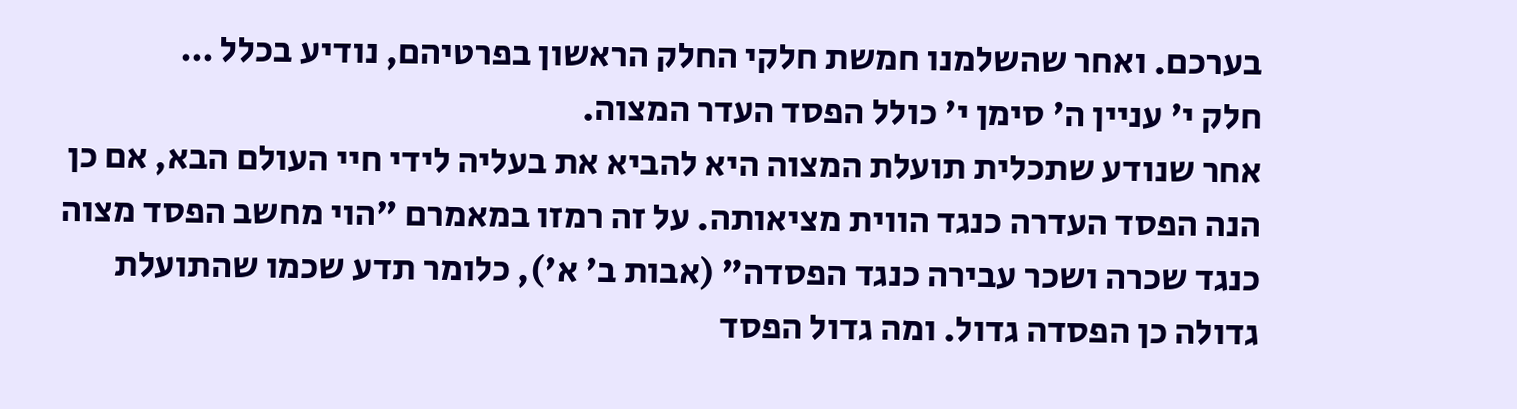בערכם. ואחר שהשלמנו חמשת חלקי החלק הראשון בפרטיהם, נודיע בכלל …
חלק י' עניין ה' סימן י' כולל הפסד העדר המצוה.
אחר שנודע שתכלית תועלת המצוה היא להביא את בעליה לידי חיי העולם הבא, אם כן הנה הפסד העדרה כנגד הווית מציאותה. על זה רמזו במאמרם "הוי מחשב הפסד מצוה כנגד שכרה ושכר עבירה כנגד הפסדה" (אבות ב' א'), כלומר תדע שכמו שהתועלת גדולה כן הפסדה גדול. ומה גדול הפסד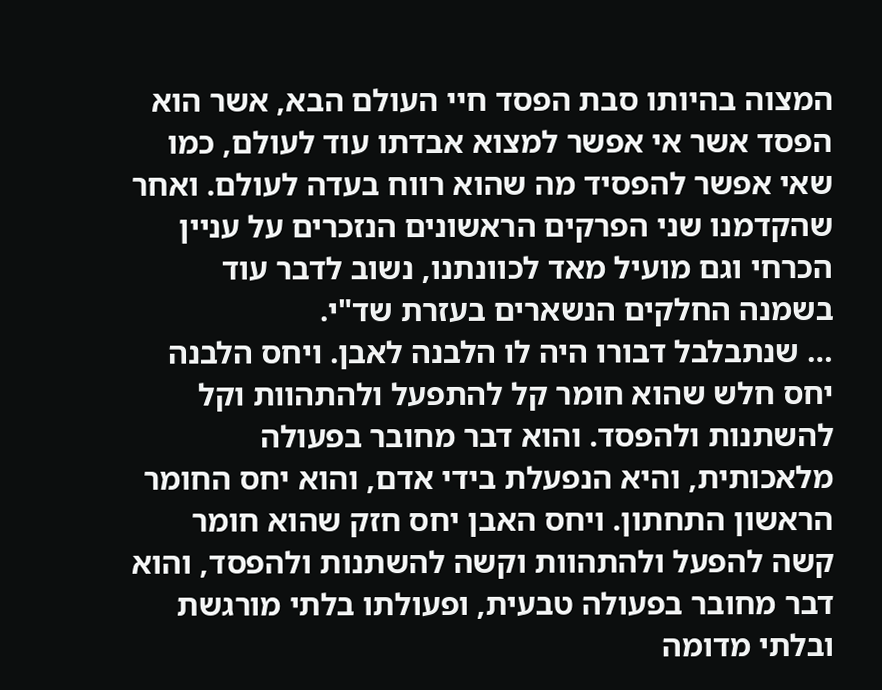המצוה בהיותו סבת הפסד חיי העולם הבא, אשר הוא הפסד אשר אי אפשר למצוא אבדתו עוד לעולם, כמו שאי אפשר להפסיד מה שהוא רווח בעדה לעולם. ואחר שהקדמנו שני הפרקים הראשונים הנזכרים על עניין הכרחי וגם מועיל מאד לכוונתנו, נשוב לדבר עוד בשמנה החלקים הנשארים בעזרת שד"י.
… שנתבלבל דבורו היה לו הלבנה לאבן. ויחס הלבנה יחס חלש שהוא חומר קל להתפעל ולהתהוות וקל להשתנות ולהפסד. והוא דבר מחובר בפעולה מלאכותית, והיא הנפעלת בידי אדם, והוא יחס החומר הראשון התחתון. ויחס האבן יחס חזק שהוא חומר קשה להפעל ולהתהוות וקשה להשתנות ולהפסד, והוא דבר מחובר בפעולה טבעית, ופעולתו בלתי מורגשת ובלתי מדומה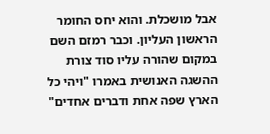אבל מושכלת. והוא יחס החומר הראשון העליון. וכבר רמזם השם במקום שהורה עליו סוד צורת ההשגה האנושית באמרו "ויהי כל הארץ שפה אחת ודברים אחדים"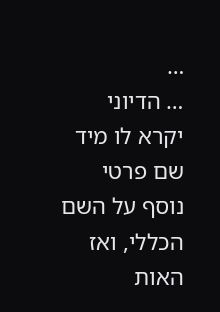…
… הדיוני יקרא לו מיד שם פרטי נוסף על השם הכללי, ואז האות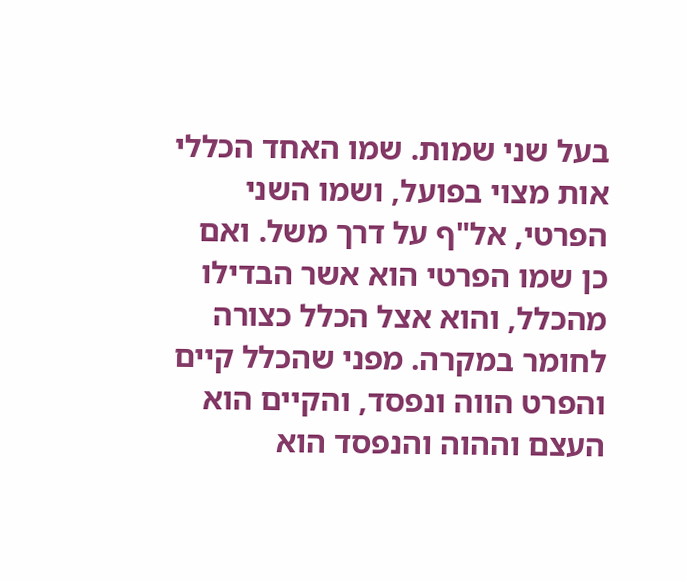בעל שני שמות. שמו האחד הכללי אות מצוי בפועל, ושמו השני הפרטי, אל"ף על דרך משל. ואם כן שמו הפרטי הוא אשר הבדילו מהכלל, והוא אצל הכלל כצורה לחומר במקרה. מפני שהכלל קיים והפרט הווה ונפסד, והקיים הוא העצם וההוה והנפסד הוא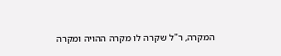המקרה, ר"ל שקרה לו מקרה ההויה ומקרה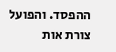ההפסד. והפועל צורת אות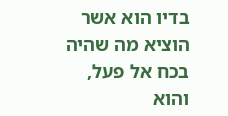בדיו הוא אשר הוציא מה שהיה בכח אל פעל, והוא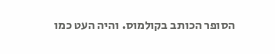הסופר הכותב בקולמוס. והיה העט כמו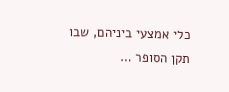כלי אמצעי ביניהם, שבו תקן הסופר …